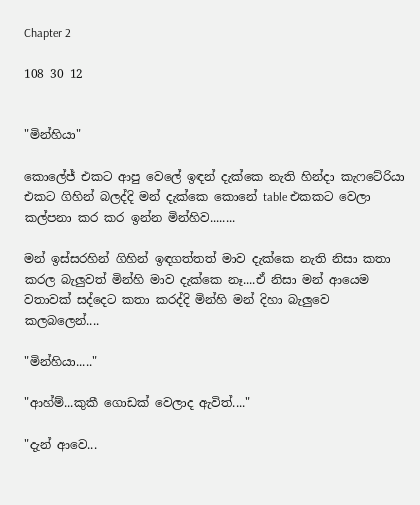Chapter 2

108 30 12


"මින්හියා"

කොලේජ් එකට ආපු වෙලේ ඉඳන් දැක්කෙ නැති හින්දා කැෆටේරියා එකට ගිහින් බලද්දි මන් දැක්කෙ කොනේ table එකකට වෙලා කල්පනා කර කර ඉන්න මින්හිව........

මන් ඉස්සරහින් ගිහින් ඉඳගත්තත් මාව දැක්කෙ නැති නිසා කතා කරල බැලුවත් මින්හි මාව දැක්කෙ නෑ....ඒ නිසා මන් ආයෙම වතාවක් සද්දෙට කතා කරද්දි මින්හි මන් දිහා බැලුවෙ කලබලෙන්....

"මින්හියා....."

"ආහ්ම්...කුකී ගොඩක් වෙලාද ඇවිත්...."

"දැන් ආවෙ...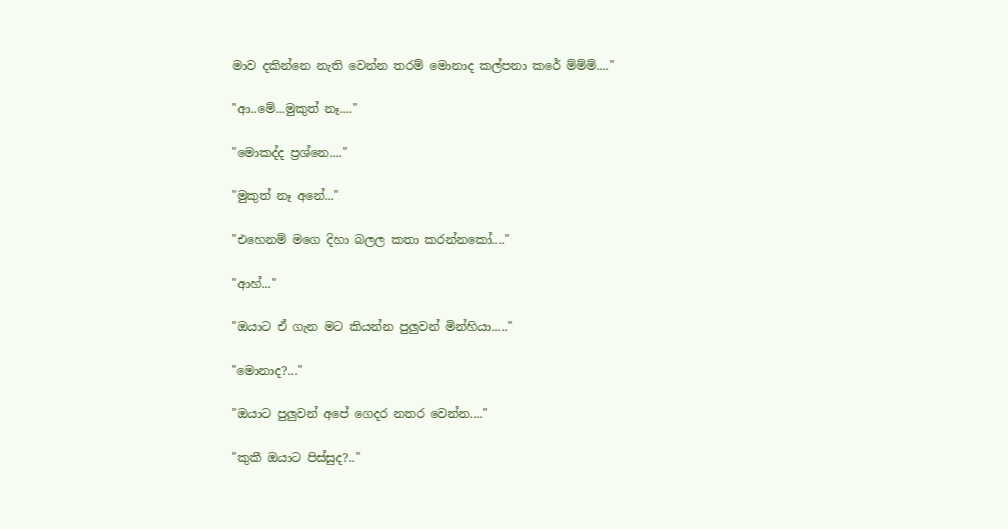මාව දකින්නෙ නැති වෙන්න තරම් මොනාද කල්පනා කරේ ම්ම්ම්...."

"ආ..මේ...මුකුත් නෑ...."

"මොකද්ද ප්‍රශ්නෙ...."

"මුකුත් නෑ අනේ..."

"එහෙනම් මගෙ දිහා බලල කතා කරන්නකෝ...."

"ආහ්..."

"ඔයාට ඒ ගැන මට කියන්න පුලුවන් මින්හියා....."

"මොනාද?..."

"ඔයාට පුලුවන් අපේ ගෙදර නතර වෙන්න...."

"කුකී ඔයාට පිස්සුද?.."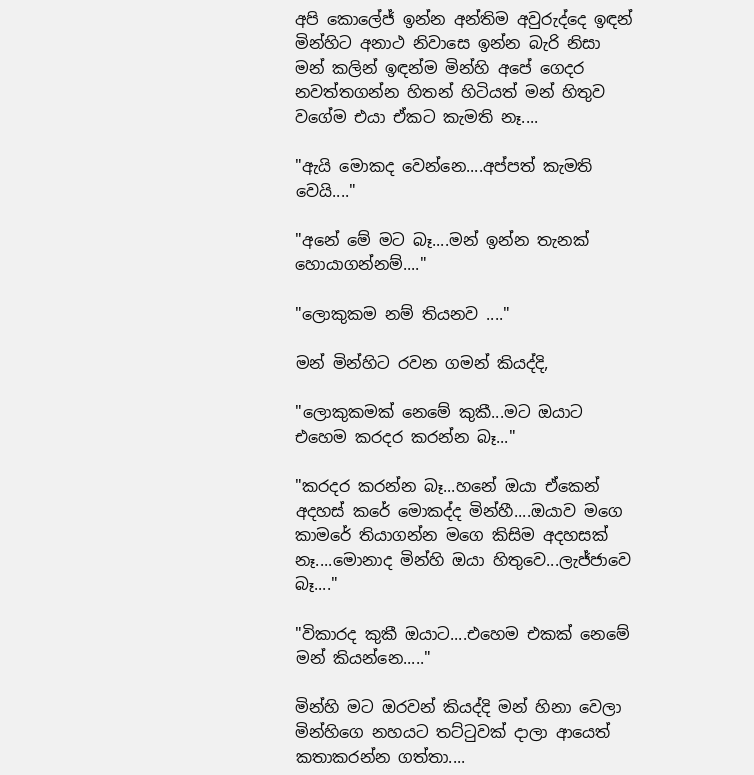අපි කොලේජ් ඉන්න අන්තිම අවුරුද්දෙ ඉඳන් මින්හිට අනාථ නිවාසෙ ඉන්න බැරි නිසා මන් කලින් ඉඳන්ම මින්හි අපේ ගෙදර නවත්තගන්න හිතන් හිටියත් මන් හිතුව වගේම එයා ඒකට කැමති නෑ....

"ඇයි මොකද වෙන්නෙ....අප්පත් කැමති වෙයි...."

"අනේ මේ මට බෑ....මන් ඉන්න තැනක් හොයාගන්නම්...."

"ලොකුකම නම් තියනව ...."

මන් මින්හිට රවන ගමන් කියද්දි,

"ලොකුකමක් නෙමේ කුකී...මට ඔයාට එහෙම කරදර කරන්න බෑ..."

"කරදර කරන්න බෑ...හනේ ඔයා ඒකෙන් අදහස් කරේ මොකද්ද මින්හී....ඔයාව මගෙ කාමරේ තියාගන්න මගෙ කිසිම අදහසක් නෑ....මොනාද මින්හි ඔයා හිතුවෙ...ලැජ්ජාවෙ බෑ...."

"විකාරද කුකී ඔයාට....එහෙම එකක් නෙමේ මන් කියන්නෙ....."

මින්හි මට ඔරවන් කියද්දි මන් හිනා වෙලා මින්හිගෙ නහයට තට්ටුවක් දාලා ආයෙත් කතාකරන්න ගත්තා....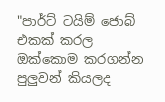"පාර්ට් ටයිම් ජොබ් එකක් කරල ඔක්කොම කරගන්න පුලුවන් කියලද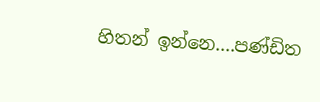හිතන් ඉන්නෙ....පණ්ඩිත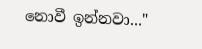නොවී ඉන්නවා..."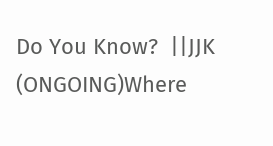Do You Know?  ||JJK (ONGOING)Where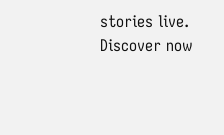stories live. Discover now